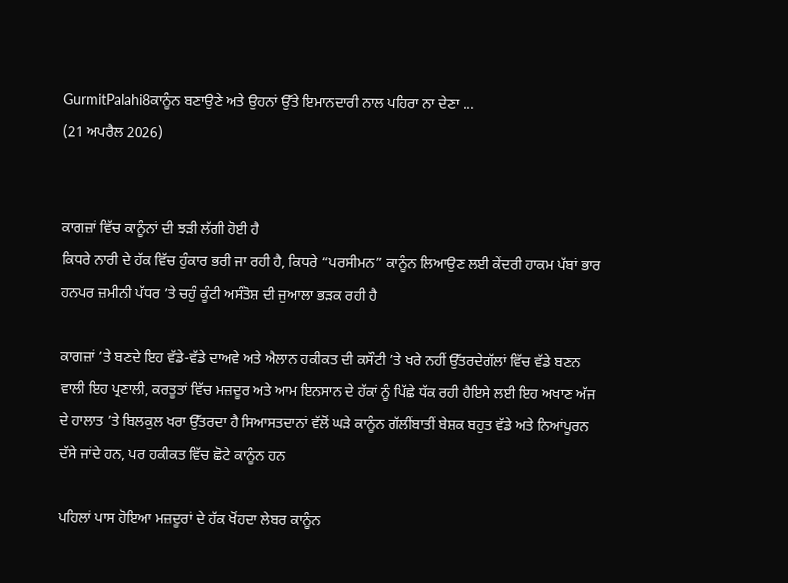GurmitPalahi8ਕਾਨੂੰਨ ਬਣਾਉਣੇ ਅਤੇ ਉਹਨਾਂ ਉੱਤੇ ਇਮਾਨਦਾਰੀ ਨਾਲ ਪਹਿਰਾ ਨਾ ਦੇਣਾ ...
(21 ਅਪਰੈਲ 2026)


ਕਾਗਜ਼ਾਂ ਵਿੱਚ ਕਾਨੂੰਨਾਂ ਦੀ ਝੜੀ ਲੱਗੀ ਹੋਈ ਹੈ
ਕਿਧਰੇ ਨਾਰੀ ਦੇ ਹੱਕ ਵਿੱਚ ਹੁੰਕਾਰ ਭਰੀ ਜਾ ਰਹੀ ਹੈ, ਕਿਧਰੇ “ਪਰਸੀਮਨ” ਕਾਨੂੰਨ ਲਿਆਉਣ ਲਈ ਕੇਂਦਰੀ ਹਾਕਮ ਪੱਬਾਂ ਭਾਰ ਹਨਪਰ ਜ਼ਮੀਨੀ ਪੱਧਰ ’ਤੇ ਚਹੁੰ ਕੂੰਟੀ ਅਸੰਤੋਸ਼ ਦੀ ਜੁਆਲਾ ਭੜਕ ਰਹੀ ਹੈ

ਕਾਗਜ਼ਾਂ ’ਤੇ ਬਣਦੇ ਇਹ ਵੱਡੇ-ਵੱਡੇ ਦਾਅਵੇ ਅਤੇ ਐਲਾਨ ਹਕੀਕਤ ਦੀ ਕਸੌਟੀ ’ਤੇ ਖਰੇ ਨਹੀਂ ਉੱਤਰਦੇਗੱਲਾਂ ਵਿੱਚ ਵੱਡੇ ਬਣਨ ਵਾਲੀ ਇਹ ਪ੍ਰਣਾਲੀ, ਕਰਤੂਤਾਂ ਵਿੱਚ ਮਜ਼ਦੂਰ ਅਤੇ ਆਮ ਇਨਸਾਨ ਦੇ ਹੱਕਾਂ ਨੂੰ ਪਿੱਛੇ ਧੱਕ ਰਹੀ ਹੈਇਸੇ ਲਈ ਇਹ ਅਖਾਣ ਅੱਜ ਦੇ ਹਾਲਾਤ ’ਤੇ ਬਿਲਕੁਲ ਖਰਾ ਉੱਤਰਦਾ ਹੈ ਸਿਆਸਤਦਾਨਾਂ ਵੱਲੋਂ ਘੜੇ ਕਾਨੂੰਨ ਗੱਲੀਂਬਾਤੀਂ ਬੇਸ਼ਕ ਬਹੁਤ ਵੱਡੇ ਅਤੇ ਨਿਆਂਪੂਰਨ ਦੱਸੇ ਜਾਂਦੇ ਹਨ, ਪਰ ਹਕੀਕਤ ਵਿੱਚ ਛੋਟੇ ਕਾਨੂੰਨ ਹਨ

ਪਹਿਲਾਂ ਪਾਸ ਹੋਇਆ ਮਜ਼ਦੂਰਾਂ ਦੇ ਹੱਕ ਖੋਂਹਦਾ ਲੇਬਰ ਕਾਨੂੰਨ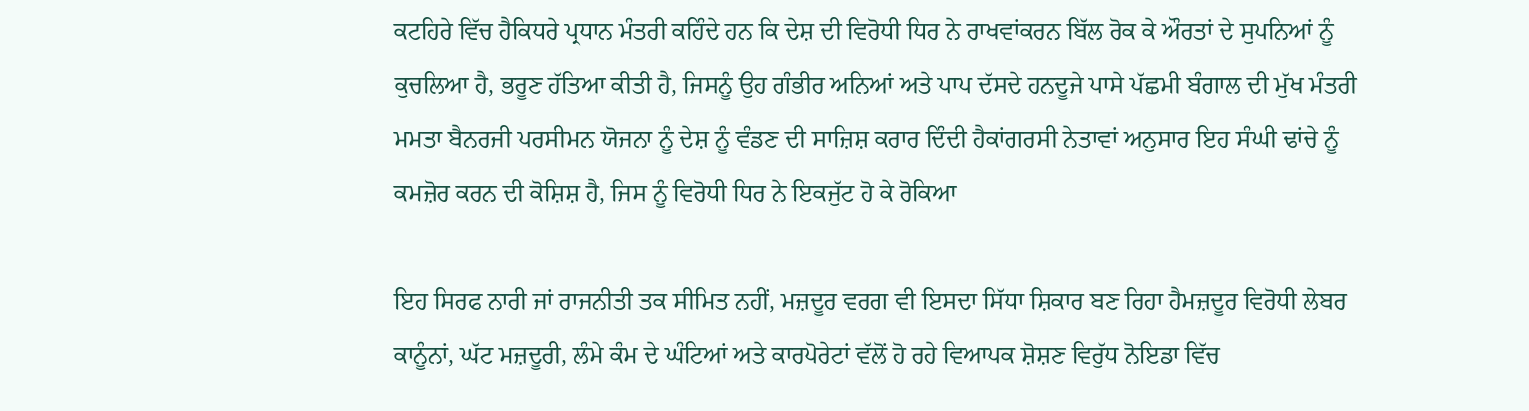ਕਟਹਿਰੇ ਵਿੱਚ ਹੈਕਿਧਰੇ ਪ੍ਰਧਾਨ ਮੰਤਰੀ ਕਹਿੰਦੇ ਹਨ ਕਿ ਦੇਸ਼ ਦੀ ਵਿਰੋਧੀ ਧਿਰ ਨੇ ਰਾਖਵਾਂਕਰਨ ਬਿੱਲ ਰੋਕ ਕੇ ਔਰਤਾਂ ਦੇ ਸੁਪਨਿਆਂ ਨੂੰ ਕੁਚਲਿਆ ਹੈ, ਭਰੂਣ ਹੱਤਿਆ ਕੀਤੀ ਹੈ, ਜਿਸਨੂੰ ਉਹ ਗੰਭੀਰ ਅਨਿਆਂ ਅਤੇ ਪਾਪ ਦੱਸਦੇ ਹਨਦੂਜੇ ਪਾਸੇ ਪੱਛਮੀ ਬੰਗਾਲ ਦੀ ਮੁੱਖ ਮੰਤਰੀ ਮਮਤਾ ਬੈਨਰਜੀ ਪਰਸੀਮਨ ਯੋਜਨਾ ਨੂੰ ਦੇਸ਼ ਨੂੰ ਵੰਡਣ ਦੀ ਸਾਜ਼ਿਸ਼ ਕਰਾਰ ਦਿੰਦੀ ਹੈਕਾਂਗਰਸੀ ਨੇਤਾਵਾਂ ਅਨੁਸਾਰ ਇਹ ਸੰਘੀ ਢਾਂਚੇ ਨੂੰ ਕਮਜ਼ੋਰ ਕਰਨ ਦੀ ਕੋਸ਼ਿਸ਼ ਹੈ, ਜਿਸ ਨੂੰ ਵਿਰੋਧੀ ਧਿਰ ਨੇ ਇਕਜੁੱਟ ਹੋ ਕੇ ਰੋਕਿਆ

ਇਹ ਸਿਰਫ ਨਾਰੀ ਜਾਂ ਰਾਜਨੀਤੀ ਤਕ ਸੀਮਿਤ ਨਹੀਂ, ਮਜ਼ਦੂਰ ਵਰਗ ਵੀ ਇਸਦਾ ਸਿੱਧਾ ਸ਼ਿਕਾਰ ਬਣ ਰਿਹਾ ਹੈਮਜ਼ਦੂਰ ਵਿਰੋਧੀ ਲੇਬਰ ਕਾਨੂੰਨਾਂ, ਘੱਟ ਮਜ਼ਦੂਰੀ, ਲੰਮੇ ਕੰਮ ਦੇ ਘੰਟਿਆਂ ਅਤੇ ਕਾਰਪੋਰੇਟਾਂ ਵੱਲੋਂ ਹੋ ਰਹੇ ਵਿਆਪਕ ਸ਼ੋਸ਼ਣ ਵਿਰੁੱਧ ਨੋਇਡਾ ਵਿੱਚ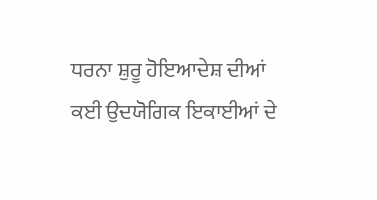ਧਰਨਾ ਸ਼ੁਰੂ ਹੋਇਆਦੇਸ਼ ਦੀਆਂ ਕਈ ਉਦਯੋਗਿਕ ਇਕਾਈਆਂ ਦੇ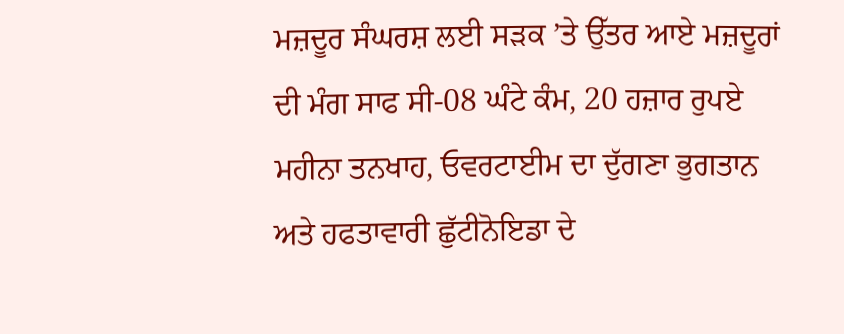ਮਜ਼ਦੂਰ ਸੰਘਰਸ਼ ਲਈ ਸੜਕ ’ਤੇ ਉੱਤਰ ਆਏ ਮਜ਼ਦੂਰਾਂ ਦੀ ਮੰਗ ਸਾਫ ਸੀ-08 ਘੰਟੇ ਕੰਮ, 20 ਹਜ਼ਾਰ ਰੁਪਏ ਮਹੀਨਾ ਤਨਖਾਹ, ਓਵਰਟਾਈਮ ਦਾ ਦੁੱਗਣਾ ਭੁਗਤਾਨ ਅਤੇ ਹਫਤਾਵਾਰੀ ਛੁੱਟੀਨੋਇਡਾ ਦੇ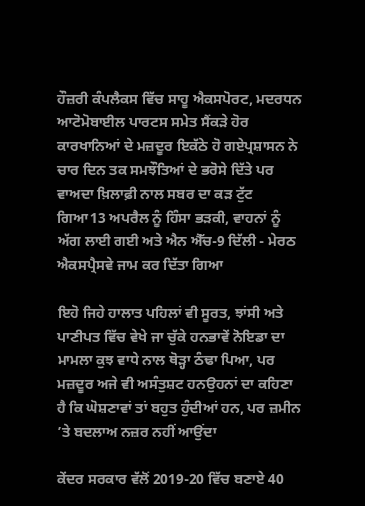ਹੌਜ਼ਰੀ ਕੰਪਲੈਕਸ ਵਿੱਚ ਸਾਹੂ ਐਕਸਪੋਰਟ, ਮਦਰਧਨ ਆਟੋਮੋਬਾਈਲ ਪਾਰਟਸ ਸਮੇਤ ਸੈਂਕੜੇ ਹੋਰ ਕਾਰਖਾਨਿਆਂ ਦੇ ਮਜ਼ਦੂਰ ਇਕੱਠੇ ਹੋ ਗਏਪ੍ਰਸ਼ਾਸਨ ਨੇ ਚਾਰ ਦਿਨ ਤਕ ਸਮਝੌਤਿਆਂ ਦੇ ਭਰੋਸੇ ਦਿੱਤੇ ਪਰ ਵਾਅਦਾ ਖ਼ਿਲਾਫ਼ੀ ਨਾਲ ਸਬਰ ਦਾ ਕੜ ਟੁੱਟ ਗਿਆ13 ਅਪਰੈਲ ਨੂੰ ਹਿੰਸਾ ਭੜਕੀ, ਵਾਹਨਾਂ ਨੂੰ ਅੱਗ ਲਾਈ ਗਈ ਅਤੇ ਐਨ ਐੱਚ-9 ਦਿੱਲੀ - ਮੇਰਠ ਐਕਸਪ੍ਰੈਸਵੇ ਜਾਮ ਕਰ ਦਿੱਤਾ ਗਿਆ

ਇਹੋ ਜਿਹੇ ਹਾਲਾਤ ਪਹਿਲਾਂ ਵੀ ਸੂਰਤ, ਝਾਂਸੀ ਅਤੇ ਪਾਣੀਪਤ ਵਿੱਚ ਵੇਖੇ ਜਾ ਚੁੱਕੇ ਹਨਭਾਵੇਂ ਨੋਇਡਾ ਦਾ ਮਾਮਲਾ ਕੁਝ ਵਾਧੇ ਨਾਲ ਥੋੜ੍ਹਾ ਠੰਢਾ ਪਿਆ, ਪਰ ਮਜ਼ਦੂਰ ਅਜੇ ਵੀ ਅਸੰਤੁਸ਼ਟ ਹਨਉਹਨਾਂ ਦਾ ਕਹਿਣਾ ਹੈ ਕਿ ਘੋਸ਼ਣਾਵਾਂ ਤਾਂ ਬਹੁਤ ਹੁੰਦੀਆਂ ਹਨ, ਪਰ ਜ਼ਮੀਨ ’ਤੇ ਬਦਲਾਅ ਨਜ਼ਰ ਨਹੀਂ ਆਉਂਦਾ

ਕੇਂਦਰ ਸਰਕਾਰ ਵੱਲੋਂ 2019-20 ਵਿੱਚ ਬਣਾਏ 40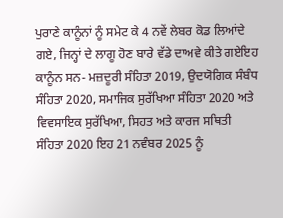ਪੁਰਾਣੇ ਕਾਨੂੰਨਾਂ ਨੂੰ ਸਮੇਟ ਕੇ 4 ਨਵੇਂ ਲੇਬਰ ਕੋਡ ਲਿਆਂਦੇ ਗਏ, ਜਿਨ੍ਹਾਂ ਦੇ ਲਾਗੂ ਹੋਣ ਬਾਰੇ ਵੱਡੇ ਦਾਅਵੇ ਕੀਤੇ ਗਏਇਹ ਕਾਨੂੰਨ ਸਨ- ਮਜ਼ਦੂਰੀ ਸੰਹਿਤਾ 2019, ਉਦਯੋਗਿਕ ਸੰਬੰਧ ਸੰਹਿਤਾ 2020, ਸਮਾਜਿਕ ਸੁਰੱਖਿਆ ਸੰਹਿਤਾ 2020 ਅਤੇ ਵਿਵਸਾਇਕ ਸੁਰੱਖਿਆ, ਸਿਹਤ ਅਤੇ ਕਾਰਜ ਸਥਿਤੀ ਸੰਹਿਤਾ 2020 ਇਹ 21 ਨਵੰਬਰ 2025 ਨੂੰ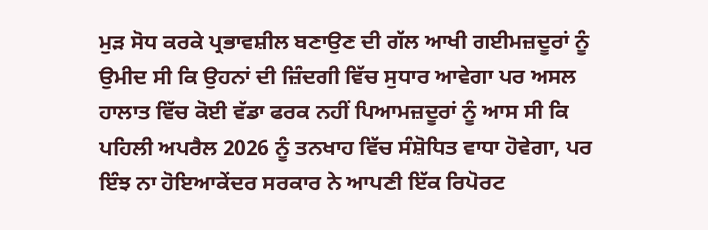ਮੁੜ ਸੋਧ ਕਰਕੇ ਪ੍ਰਭਾਵਸ਼ੀਲ ਬਣਾਉਣ ਦੀ ਗੱਲ ਆਖੀ ਗਈਮਜ਼ਦੂਰਾਂ ਨੂੰ ਉਮੀਦ ਸੀ ਕਿ ਉਹਨਾਂ ਦੀ ਜ਼ਿੰਦਗੀ ਵਿੱਚ ਸੁਧਾਰ ਆਵੇਗਾ ਪਰ ਅਸਲ ਹਾਲਾਤ ਵਿੱਚ ਕੋਈ ਵੱਡਾ ਫਰਕ ਨਹੀਂ ਪਿਆਮਜ਼ਦੂਰਾਂ ਨੂੰ ਆਸ ਸੀ ਕਿ ਪਹਿਲੀ ਅਪਰੈਲ 2026 ਨੂੰ ਤਨਖਾਹ ਵਿੱਚ ਸੰਸ਼ੋਧਿਤ ਵਾਧਾ ਹੋਵੇਗਾ, ਪਰ ਇੰਝ ਨਾ ਹੋਇਆਕੇਂਦਰ ਸਰਕਾਰ ਨੇ ਆਪਣੀ ਇੱਕ ਰਿਪੋਰਟ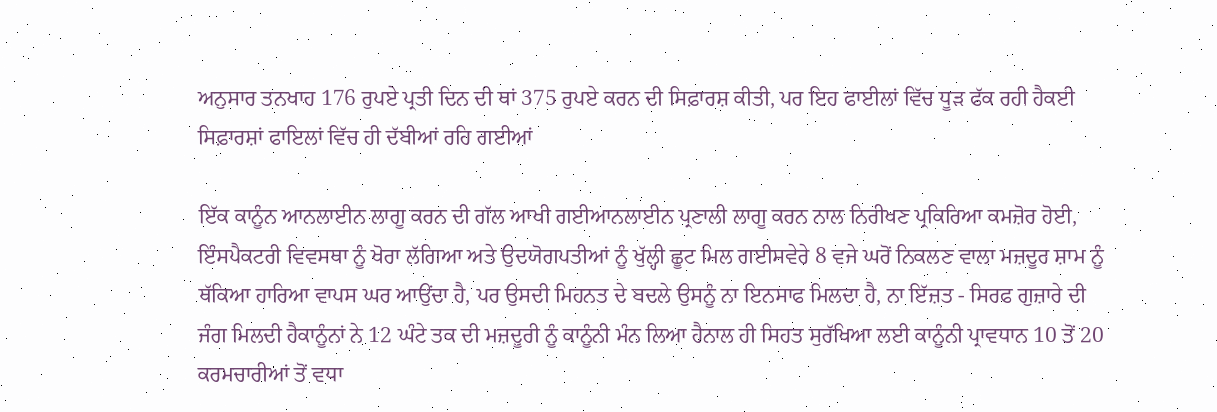ਅਨੁਸਾਰ ਤਨਖਾਹ 176 ਰੁਪਏ ਪ੍ਰਤੀ ਦਿਨ ਦੀ ਥਾਂ 375 ਰੁਪਏ ਕਰਨ ਦੀ ਸਿਫ਼ਾਰਸ਼ ਕੀਤੀ, ਪਰ ਇਹ ਫਾਈਲਾਂ ਵਿੱਚ ਧੂੜ ਫੱਕ ਰਹੀ ਹੈਕਈ ਸਿਫ਼ਾਰਸ਼ਾਂ ਫਾਇਲਾਂ ਵਿੱਚ ਹੀ ਦੱਬੀਆਂ ਰਹਿ ਗਈਆਂ

ਇੱਕ ਕਾਨੂੰਨ ਆਨਲਾਈਨ ਲਾਗੂ ਕਰਨ ਦੀ ਗੱਲ ਆਖੀ ਗਈਆਨਲਾਈਨ ਪ੍ਰਣਾਲੀ ਲਾਗੂ ਕਰਨ ਨਾਲ ਨਿਰੀਖਣ ਪ੍ਰਕਿਰਿਆ ਕਮਜ਼ੋਰ ਹੋਈ, ਇੰਸਪੈਕਟਰੀ ਵਿਵਸਥਾ ਨੂੰ ਖੋਰਾ ਲੱਗਿਆ ਅਤੇ ਉਦਯੋਗਪਤੀਆਂ ਨੂੰ ਖੁੱਲ੍ਹੀ ਛੂਟ ਮਿਲ ਗਈਸਵੇਰੇ 8 ਵਜੇ ਘਰੋਂ ਨਿਕਲਣ ਵਾਲਾ ਮਜ਼ਦੂਰ ਸ਼ਾਮ ਨੂੰ ਥੱਕਿਆ ਹਾਰਿਆ ਵਾਪਸ ਘਰ ਆਉਂਦਾ ਹੈ, ਪਰ ਉਸਦੀ ਮਿਹਨਤ ਦੇ ਬਦਲੇ ਉਸਨੂੰ ਨਾ ਇਨਸਾਫ ਮਿਲਦਾ ਹੈ, ਨਾ ਇੱਜ਼ਤ - ਸਿਰਫ ਗੁਜ਼ਾਰੇ ਦੀ ਜੰਗ ਮਿਲਦੀ ਹੈਕਾਨੂੰਨਾਂ ਨੇ 12 ਘੰਟੇ ਤਕ ਦੀ ਮਜ਼ਦੂਰੀ ਨੂੰ ਕਾਨੂੰਨੀ ਮੰਨ ਲਿਆ ਹੈਨਾਲ ਹੀ ਸਿਹਤ ਸੁਰੱਖਿਆ ਲਈ ਕਾਨੂੰਨੀ ਪ੍ਰਾਵਧਾਨ 10 ਤੋਂ 20 ਕਰਮਚਾਰੀਆਂ ਤੋਂ ਵਧਾ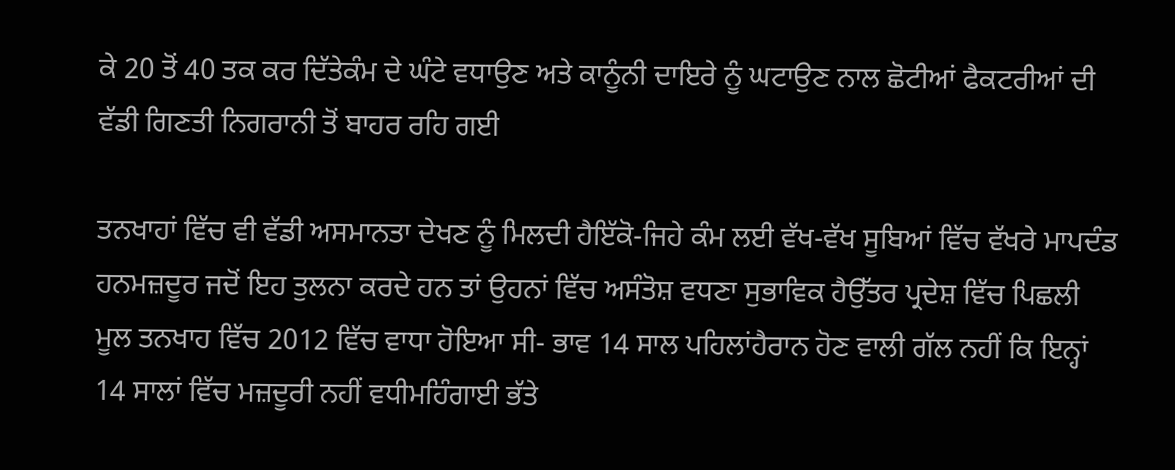ਕੇ 20 ਤੋਂ 40 ਤਕ ਕਰ ਦਿੱਤੇਕੰਮ ਦੇ ਘੰਟੇ ਵਧਾਉਣ ਅਤੇ ਕਾਨੂੰਨੀ ਦਾਇਰੇ ਨੂੰ ਘਟਾਉਣ ਨਾਲ ਛੋਟੀਆਂ ਫੈਕਟਰੀਆਂ ਦੀ ਵੱਡੀ ਗਿਣਤੀ ਨਿਗਰਾਨੀ ਤੋਂ ਬਾਹਰ ਰਹਿ ਗਈ

ਤਨਖਾਹਾਂ ਵਿੱਚ ਵੀ ਵੱਡੀ ਅਸਮਾਨਤਾ ਦੇਖਣ ਨੂੰ ਮਿਲਦੀ ਹੈਇੱਕੋ-ਜਿਹੇ ਕੰਮ ਲਈ ਵੱਖ-ਵੱਖ ਸੂਬਿਆਂ ਵਿੱਚ ਵੱਖਰੇ ਮਾਪਦੰਡ ਹਨਮਜ਼ਦੂਰ ਜਦੋਂ ਇਹ ਤੁਲਨਾ ਕਰਦੇ ਹਨ ਤਾਂ ਉਹਨਾਂ ਵਿੱਚ ਅਸੰਤੋਸ਼ ਵਧਣਾ ਸੁਭਾਵਿਕ ਹੈਉੱਤਰ ਪ੍ਰਦੇਸ਼ ਵਿੱਚ ਪਿਛਲੀ ਮੂਲ ਤਨਖਾਹ ਵਿੱਚ 2012 ਵਿੱਚ ਵਾਧਾ ਹੋਇਆ ਸੀ- ਭਾਵ 14 ਸਾਲ ਪਹਿਲਾਂਹੈਰਾਨ ਹੋਣ ਵਾਲੀ ਗੱਲ ਨਹੀਂ ਕਿ ਇਨ੍ਹਾਂ 14 ਸਾਲਾਂ ਵਿੱਚ ਮਜ਼ਦੂਰੀ ਨਹੀਂ ਵਧੀਮਹਿੰਗਾਈ ਭੱਤੇ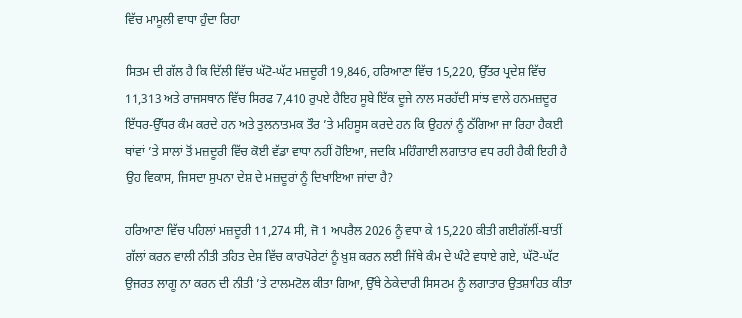ਵਿੱਚ ਮਾਮੂਲੀ ਵਾਧਾ ਹੁੰਦਾ ਰਿਹਾ

ਸਿਤਮ ਦੀ ਗੱਲ ਹੈ ਕਿ ਦਿੱਲੀ ਵਿੱਚ ਘੱਟੋ-ਘੱਟ ਮਜ਼ਦੂਰੀ 19,846, ਹਰਿਆਣਾ ਵਿੱਚ 15,220, ਉੱਤਰ ਪ੍ਰਦੇਸ਼ ਵਿੱਚ 11,313 ਅਤੇ ਰਾਜਸਥਾਨ ਵਿੱਚ ਸਿਰਫ 7,410 ਰੁਪਏ ਹੈਇਹ ਸੂਬੇ ਇੱਕ ਦੂਜੇ ਨਾਲ ਸਰਹੱਦੀ ਸਾਂਝ ਵਾਲੇ ਹਨਮਜ਼ਦੂਰ ਇੱਧਰ-ਉੱਧਰ ਕੰਮ ਕਰਦੇ ਹਨ ਅਤੇ ਤੁਲਨਾਤਮਕ ਤੌਰ ’ਤੇ ਮਹਿਸੂਸ ਕਰਦੇ ਹਨ ਕਿ ਉਹਨਾਂ ਨੂੰ ਠੱਗਿਆ ਜਾ ਰਿਹਾ ਹੈਕਈ ਥਾਂਵਾਂ ’ਤੇ ਸਾਲਾਂ ਤੋਂ ਮਜ਼ਦੂਰੀ ਵਿੱਚ ਕੋਈ ਵੱਡਾ ਵਾਧਾ ਨਹੀਂ ਹੋਇਆ, ਜਦਕਿ ਮਹਿੰਗਾਈ ਲਗਾਤਾਰ ਵਧ ਰਹੀ ਹੈਕੀ ਇਹੀ ਹੈ ਉਹ ਵਿਕਾਸ, ਜਿਸਦਾ ਸੁਪਨਾ ਦੇਸ਼ ਦੇ ਮਜ਼ਦੂਰਾਂ ਨੂੰ ਦਿਖਾਇਆ ਜਾਂਦਾ ਹੈ?

ਹਰਿਆਣਾ ਵਿੱਚ ਪਹਿਲਾਂ ਮਜ਼ਦੂਰੀ 11,274 ਸੀ, ਜੋ 1 ਅਪਰੈਲ 2026 ਨੂੰ ਵਧਾ ਕੇ 15,220 ਕੀਤੀ ਗਈਗੱਲੀਂ-ਬਾਤੀਂ ਗੱਲਾਂ ਕਰਨ ਵਾਲੀ ਨੀਤੀ ਤਹਿਤ ਦੇਸ਼ ਵਿੱਚ ਕਾਰਪੋਰੇਟਾਂ ਨੂੰ ਖ਼ੁਸ਼ ਕਰਨ ਲਈ ਜਿੱਥੇ ਕੰਮ ਦੇ ਘੰਟੇ ਵਧਾਏ ਗਏ, ਘੱਟੋ-ਘੱਟ ਉਜਰਤ ਲਾਗੂ ਨਾ ਕਰਨ ਦੀ ਨੀਤੀ ’ਤੇ ਟਾਲਮਟੋਲ ਕੀਤਾ ਗਿਆ, ਉੱਥੇ ਠੇਕੇਦਾਰੀ ਸਿਸਟਮ ਨੂੰ ਲਗਾਤਾਰ ਉਤਸ਼ਾਹਿਤ ਕੀਤਾ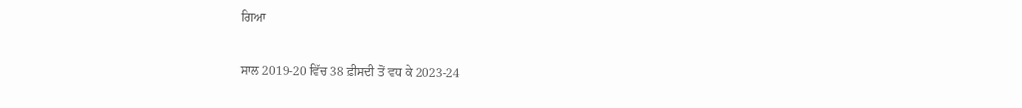ਗਿਆ

ਸਾਲ 2019-20 ਵਿੱਚ 38 ਫ਼ੀਸਦੀ ਤੋਂ ਵਧ ਕੇ 2023-24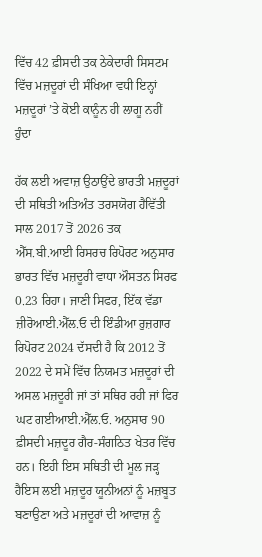ਵਿੱਚ 42 ਫ਼ੀਸਦੀ ਤਕ ਠੇਕੇਦਾਰੀ ਸਿਸਟਮ ਵਿੱਚ ਮਜ਼ਦੂਰਾਂ ਦੀ ਸੰਖਿਆ ਵਧੀ ਇਨ੍ਹਾਂ ਮਜ਼ਦੂਰਾਂ ’ਤੇ ਕੋਈ ਕਾਨੂੰਨ ਹੀ ਲਾਗੂ ਨਹੀਂ ਹੁੰਦਾ

ਹੱਕ ਲਈ ਅਵਾਜ਼ ਉਠਾਉਂਦੇ ਭਾਰਤੀ ਮਜ਼ਦੂਰਾਂ ਦੀ ਸਥਿਤੀ ਅਤਿਅੰਤ ਤਰਸਯੋਗ ਹੈਵਿੱਤੀ ਸਾਲ 2017 ਤੋਂ 2026 ਤਕ ਐੱਸ.ਬੀ.ਆਈ ਰਿਸਰਚ ਰਿਪੋਰਟ ਅਨੁਸਾਰ ਭਾਰਤ ਵਿੱਚ ਮਜ਼ਦੂਰੀ ਵਾਧਾ ਔਸਤਨ ਸਿਰਫ 0.23 ਰਿਹਾ। ਜਾਣੀ ਸਿਫਰ, ਇੱਕ ਵੱਡਾ ਜ਼ੀਰੋਆਈ.ਐੱਲ.ਓ ਦੀ ਇੰਡੀਆ ਰੁਜ਼ਗਾਰ ਰਿਪੋਰਟ 2024 ਦੱਸਦੀ ਹੈ ਕਿ 2012 ਤੋਂ 2022 ਦੇ ਸਮੇਂ ਵਿੱਚ ਨਿਯਮਤ ਮਜ਼ਦੂਰਾਂ ਦੀ ਅਸਲ ਮਜ਼ਦੂਰੀ ਜਾਂ ਤਾਂ ਸਥਿਰ ਰਹੀ ਜਾਂ ਫਿਰ ਘਟ ਗਈਆਈ.ਐੱਲ.ਓ. ਅਨੁਸਾਰ 90 ਫ਼ੀਸਦੀ ਮਜ਼ਦੂਰ ਗੈਰ-ਸੰਗਠਿਤ ਖੇਤਰ ਵਿੱਚ ਹਨ। ਇਹੀ ਇਸ ਸਥਿਤੀ ਦੀ ਮੂਲ ਜੜ੍ਹ ਹੈਇਸ ਲਈ ਮਜ਼ਦੂਰ ਯੂਨੀਅਨਾਂ ਨੂੰ ਮਜ਼ਬੂਤ ਬਣਾਉਣਾ ਅਤੇ ਮਜ਼ਦੂਰਾਂ ਦੀ ਆਵਾਜ਼ ਨੂੰ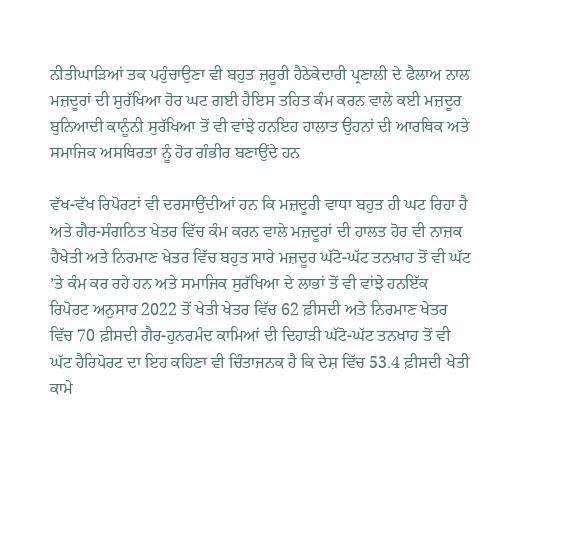ਨੀਤੀਘਾੜਿਆਂ ਤਕ ਪਹੁੰਚਾਉਣਾ ਵੀ ਬਹੁਤ ਜ਼ਰੂਰੀ ਹੈਠੇਕੇਦਾਰੀ ਪ੍ਰਣਾਲੀ ਦੇ ਫੈਲਾਅ ਨਾਲ ਮਜ਼ਦੂਰਾਂ ਦੀ ਸੁਰੱਖਿਆ ਹੋਰ ਘਟ ਗਈ ਹੈਇਸ ਤਹਿਤ ਕੰਮ ਕਰਨ ਵਾਲੇ ਕਈ ਮਜ਼ਦੂਰ ਬੁਨਿਆਦੀ ਕਾਨੂੰਨੀ ਸੁਰੱਖਿਆ ਤੋਂ ਵੀ ਵਾਂਝੇ ਹਨਇਹ ਹਾਲਾਤ ਉਹਨਾਂ ਦੀ ਆਰਥਿਕ ਅਤੇ ਸਮਾਜਿਕ ਅਸਥਿਰਤਾ ਨੂੰ ਹੋਰ ਗੰਭੀਰ ਬਣਾਉਂਦੇ ਹਨ

ਵੱਖ-ਵੱਖ ਰਿਪੋਰਟਾਂ ਵੀ ਦਰਸਾਉਂਦੀਆਂ ਹਨ ਕਿ ਮਜ਼ਦੂਰੀ ਵਾਧਾ ਬਹੁਤ ਹੀ ਘਟ ਰਿਹਾ ਹੈ ਅਤੇ ਗੈਰ-ਸੰਗਠਿਤ ਖੇਤਰ ਵਿੱਚ ਕੰਮ ਕਰਨ ਵਾਲੇ ਮਜ਼ਦੂਰਾਂ ਦੀ ਹਾਲਤ ਹੋਰ ਵੀ ਨਾਜ਼ਕ ਹੈਖੇਤੀ ਅਤੇ ਨਿਰਮਾਣ ਖੇਤਰ ਵਿੱਚ ਬਹੁਤ ਸਾਰੇ ਮਜ਼ਦੂਰ ਘੱਟੋ-ਘੱਟ ਤਨਖਾਹ ਤੋਂ ਵੀ ਘੱਟ ’ਤੇ ਕੰਮ ਕਰ ਰਹੇ ਹਨ ਅਤੇ ਸਮਾਜਿਕ ਸੁਰੱਖਿਆ ਦੇ ਲਾਭਾਂ ਤੋਂ ਵੀ ਵਾਂਝੇ ਹਨਇੱਕ ਰਿਪੋਰਟ ਅਨੁਸਾਰ 2022 ਤੋਂ ਖੇਤੀ ਖੇਤਰ ਵਿੱਚ 62 ਫ਼ੀਸਦੀ ਅਤੇ ਨਿਰਮਾਣ ਖੇਤਰ ਵਿੱਚ 70 ਫ਼ੀਸਦੀ ਗੈਰ-ਹੁਨਰਮੰਦ ਕਾਮਿਆਂ ਦੀ ਦਿਹਾੜੀ ਘੱਟੋ-ਘੱਟ ਤਨਖਾਹ ਤੋਂ ਵੀ ਘੱਟ ਹੈਰਿਪੋਰਟ ਦਾ ਇਹ ਕਹਿਣਾ ਵੀ ਚਿੰਤਾਜਨਕ ਹੈ ਕਿ ਦੇਸ਼ ਵਿੱਚ 53.4 ਫ਼ੀਸਦੀ ਖੇਤੀ ਕਾਮੇ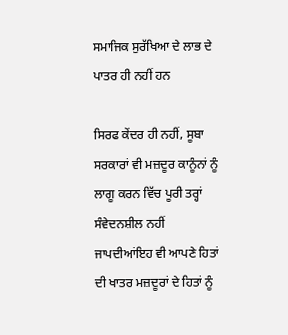ਸਮਾਜਿਕ ਸੁਰੱਖਿਆ ਦੇ ਲਾਭ ਦੇ ਪਾਤਰ ਹੀ ਨਹੀਂ ਹਨ

ਸਿਰਫ ਕੇਂਦਰ ਹੀ ਨਹੀਂ, ਸੂਬਾ ਸਰਕਾਰਾਂ ਵੀ ਮਜ਼ਦੂਰ ਕਾਨੂੰਨਾਂ ਨੂੰ ਲਾਗੂ ਕਰਨ ਵਿੱਚ ਪੂਰੀ ਤਰ੍ਹਾਂ ਸੰਵੇਦਨਸ਼ੀਲ ਨਹੀਂ ਜਾਪਦੀਆਂਇਹ ਵੀ ਆਪਣੇ ਹਿਤਾਂ ਦੀ ਖਾਤਰ ਮਜ਼ਦੂਰਾਂ ਦੇ ਹਿਤਾਂ ਨੂੰ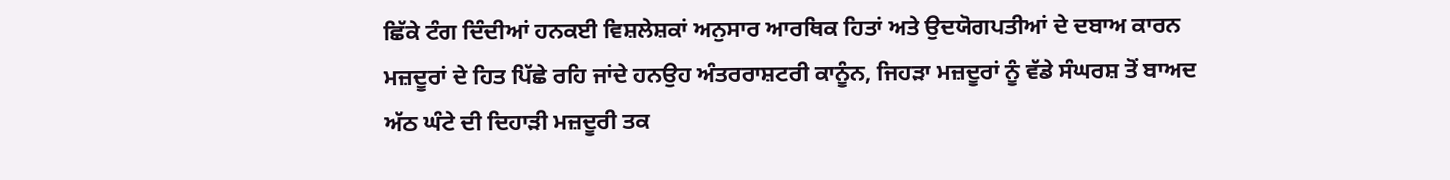ਛਿੱਕੇ ਟੰਗ ਦਿੰਦੀਆਂ ਹਨਕਈ ਵਿਸ਼ਲੇਸ਼ਕਾਂ ਅਨੁਸਾਰ ਆਰਥਿਕ ਹਿਤਾਂ ਅਤੇ ਉਦਯੋਗਪਤੀਆਂ ਦੇ ਦਬਾਅ ਕਾਰਨ ਮਜ਼ਦੂਰਾਂ ਦੇ ਹਿਤ ਪਿੱਛੇ ਰਹਿ ਜਾਂਦੇ ਹਨਉਹ ਅੰਤਰਰਾਸ਼ਟਰੀ ਕਾਨੂੰਨ, ਜਿਹੜਾ ਮਜ਼ਦੂਰਾਂ ਨੂੰ ਵੱਡੇ ਸੰਘਰਸ਼ ਤੋਂ ਬਾਅਦ ਅੱਠ ਘੰਟੇ ਦੀ ਦਿਹਾੜੀ ਮਜ਼ਦੂਰੀ ਤਕ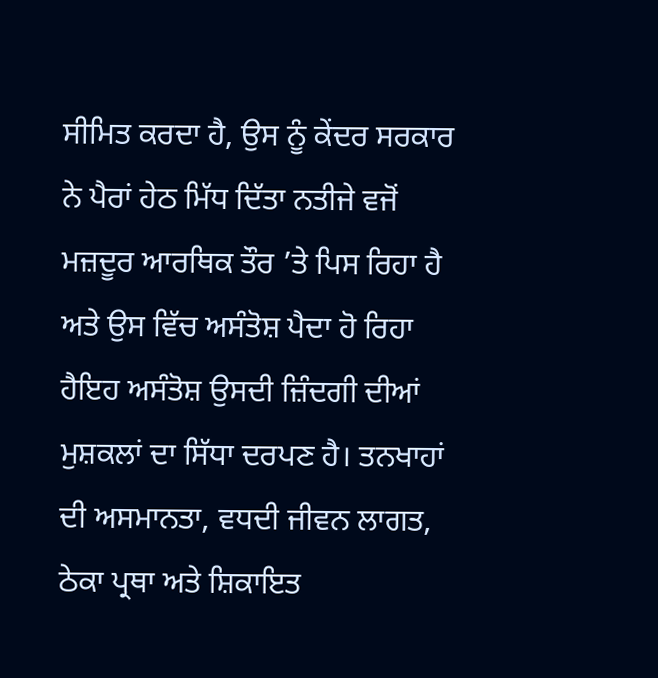ਸੀਮਿਤ ਕਰਦਾ ਹੈ, ਉਸ ਨੂੰ ਕੇਂਦਰ ਸਰਕਾਰ ਨੇ ਪੈਰਾਂ ਹੇਠ ਮਿੱਧ ਦਿੱਤਾ ਨਤੀਜੇ ਵਜੋਂ ਮਜ਼ਦੂਰ ਆਰਥਿਕ ਤੌਰ ’ਤੇ ਪਿਸ ਰਿਹਾ ਹੈ ਅਤੇ ਉਸ ਵਿੱਚ ਅਸੰਤੋਸ਼ ਪੈਦਾ ਹੋ ਰਿਹਾ ਹੈਇਹ ਅਸੰਤੋਸ਼ ਉਸਦੀ ਜ਼ਿੰਦਗੀ ਦੀਆਂ ਮੁਸ਼ਕਲਾਂ ਦਾ ਸਿੱਧਾ ਦਰਪਣ ਹੈ। ਤਨਖਾਹਾਂ ਦੀ ਅਸਮਾਨਤਾ, ਵਧਦੀ ਜੀਵਨ ਲਾਗਤ, ਠੇਕਾ ਪ੍ਰਥਾ ਅਤੇ ਸ਼ਿਕਾਇਤ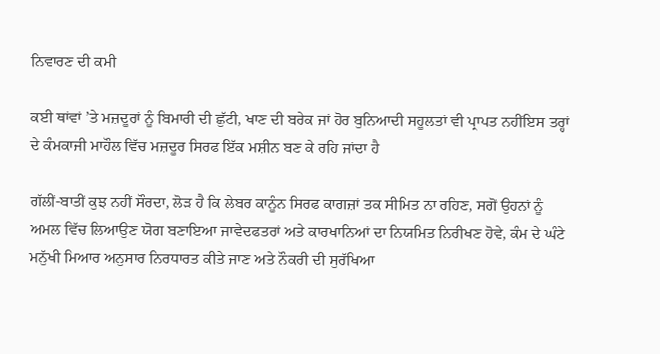ਨਿਵਾਰਣ ਦੀ ਕਮੀ

ਕਈ ਥਾਂਵਾਂ ’ਤੇ ਮਜ਼ਦੂਰਾਂ ਨੂੰ ਬਿਮਾਰੀ ਦੀ ਛੁੱਟੀ, ਖਾਣ ਦੀ ਬਰੇਕ ਜਾਂ ਹੋਰ ਬੁਨਿਆਦੀ ਸਹੂਲਤਾਂ ਵੀ ਪ੍ਰਾਪਤ ਨਹੀਂਇਸ ਤਰ੍ਹਾਂ ਦੇ ਕੰਮਕਾਜੀ ਮਾਹੌਲ ਵਿੱਚ ਮਜ਼ਦੂਰ ਸਿਰਫ ਇੱਕ ਮਸ਼ੀਨ ਬਣ ਕੇ ਰਹਿ ਜਾਂਦਾ ਹੈ

ਗੱਲੀਂ-ਬਾਤੀਂ ਕੁਝ ਨਹੀਂ ਸੌਰਦਾ, ਲੋੜ ਹੈ ਕਿ ਲੇਬਰ ਕਾਨੂੰਨ ਸਿਰਫ ਕਾਗਜ਼ਾਂ ਤਕ ਸੀਮਿਤ ਨਾ ਰਹਿਣ, ਸਗੋਂ ਉਹਨਾਂ ਨੂੰ ਅਮਲ ਵਿੱਚ ਲਿਆਉਣ ਯੋਗ ਬਣਾਇਆ ਜਾਵੇਦਫਤਰਾਂ ਅਤੇ ਕਾਰਖਾਨਿਆਂ ਦਾ ਨਿਯਮਿਤ ਨਿਰੀਖਣ ਹੋਵੇ, ਕੰਮ ਦੇ ਘੰਟੇ ਮਨੁੱਖੀ ਮਿਆਰ ਅਨੁਸਾਰ ਨਿਰਧਾਰਤ ਕੀਤੇ ਜਾਣ ਅਤੇ ਨੌਕਰੀ ਦੀ ਸੁਰੱਖਿਆ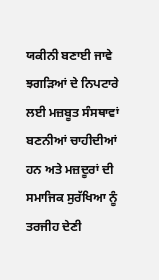ਯਕੀਨੀ ਬਣਾਈ ਜਾਵੇ ਝਗੜਿਆਂ ਦੇ ਨਿਪਟਾਰੇ ਲਈ ਮਜ਼ਬੂਤ ਸੰਸਥਾਵਾਂ ਬਣਨੀਆਂ ਚਾਹੀਦੀਆਂ ਹਨ ਅਤੇ ਮਜ਼ਦੂਰਾਂ ਦੀ ਸਮਾਜਿਕ ਸੁਰੱਖਿਆ ਨੂੰ ਤਰਜੀਹ ਦੇਣੀ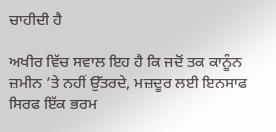ਚਾਹੀਦੀ ਹੈ

ਅਖੀਰ ਵਿੱਚ ਸਵਾਲ ਇਹ ਹੈ ਕਿ ਜਦੋਂ ਤਕ ਕਾਨੂੰਨ ਜ਼ਮੀਨ ’ਤੇ ਨਹੀਂ ਉੱਤਰਦੇ, ਮਜ਼ਦੂਰ ਲਈ ਇਨਸਾਫ ਸਿਰਫ ਇੱਕ ਭਰਮ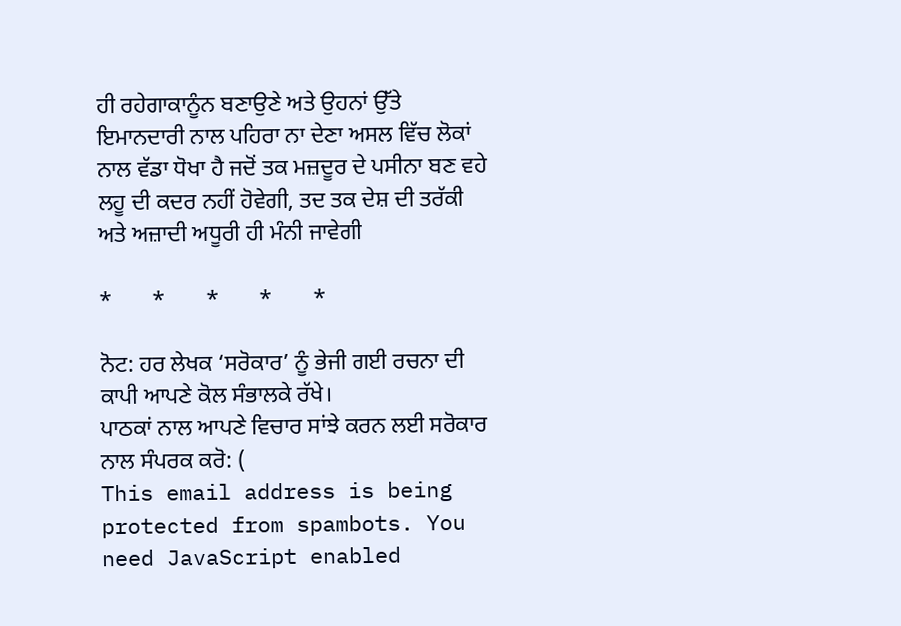ਹੀ ਰਹੇਗਾਕਾਨੂੰਨ ਬਣਾਉਣੇ ਅਤੇ ਉਹਨਾਂ ਉੱਤੇ ਇਮਾਨਦਾਰੀ ਨਾਲ ਪਹਿਰਾ ਨਾ ਦੇਣਾ ਅਸਲ ਵਿੱਚ ਲੋਕਾਂ ਨਾਲ ਵੱਡਾ ਧੋਖਾ ਹੈ ਜਦੋਂ ਤਕ ਮਜ਼ਦੂਰ ਦੇ ਪਸੀਨਾ ਬਣ ਵਹੇ ਲਹੂ ਦੀ ਕਦਰ ਨਹੀਂ ਹੋਵੇਗੀ, ਤਦ ਤਕ ਦੇਸ਼ ਦੀ ਤਰੱਕੀ ਅਤੇ ਅਜ਼ਾਦੀ ਅਧੂਰੀ ਹੀ ਮੰਨੀ ਜਾਵੇਗੀ

*       *       *       *       *

ਨੋਟ: ਹਰ ਲੇਖਕ ‘ਸਰੋਕਾਰ’ ਨੂੰ ਭੇਜੀ ਗਈ ਰਚਨਾ ਦੀ ਕਾਪੀ ਆਪਣੇ ਕੋਲ ਸੰਭਾਲਕੇ ਰੱਖੇ।
ਪਾਠਕਾਂ ਨਾਲ ਆਪਣੇ ਵਿਚਾਰ ਸਾਂਝੇ ਕਰਨ ਲਈ ਸਰੋਕਾਰ ਨਾਲ ਸੰਪਰਕ ਕਰੋ: (
This email address is being protected from spambots. You need JavaScript enabled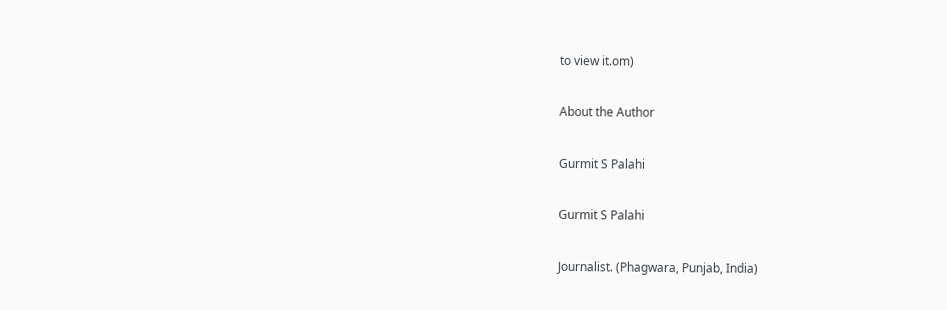to view it.om)

About the Author

Gurmit S Palahi

Gurmit S Palahi

Journalist. (Phagwara, Punjab, India)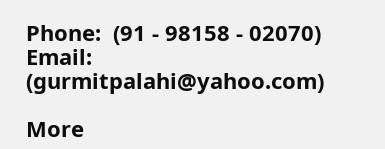Phone:  (91 - 98158 - 02070)
Email: (gurmitpalahi@yahoo.com)

More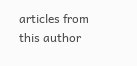articles from this author